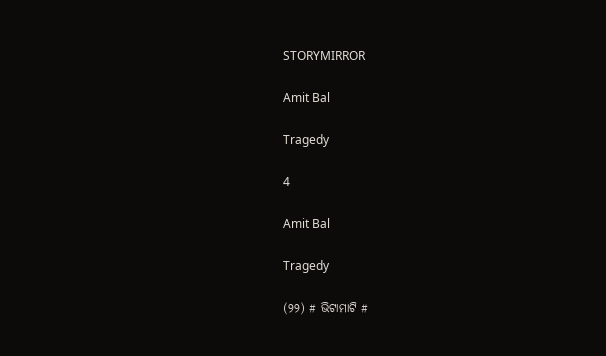STORYMIRROR

Amit Bal

Tragedy

4

Amit Bal

Tragedy

(୨୨) # ଭିଟାମାଟି #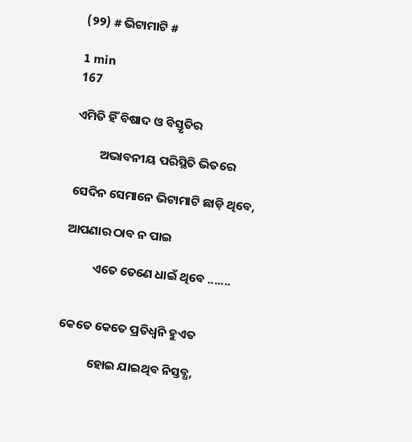(୨୨) # ଭିଟାମାଟି #

1 min
167

ଏମିତି ହିଁ ବିଷାଦ ଓ ବିସ୍ତୃତିର

         ଅଭାବନୀୟ ପରିସ୍ଥିତି ଭିତରେ

ସେଦିନ ସେମାନେ ଭିଟାମାଟି ଛାଡ଼ି ଥିବେ,

ଆପଣାର ଠାବ ନ ପାଇ

          ଏତେ ତେଣେ ଧାଇଁ ଥିବେ .......


କେତେ କେତେ ପ୍ରତିଧ୍ଵନି ହୁଏତ

           ହୋଇ ଯାଇଥିବ ନିସ୍ତବ୍ଧ,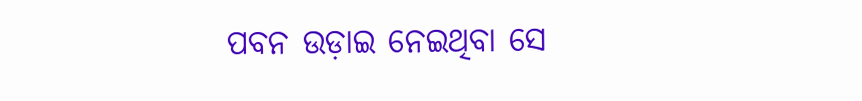ପବନ ଉଡ଼ାଇ ନେଇଥିବା ସେ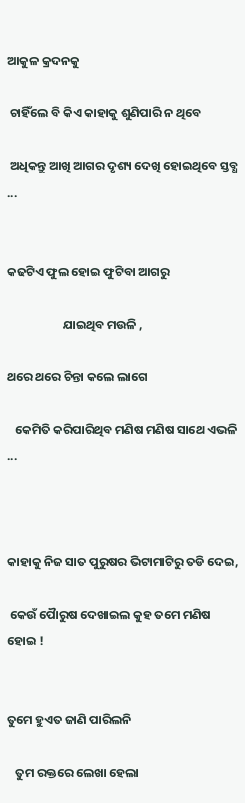ଆକୁଳ କ୍ରଦନକୁ

 ଚାହିଁଲେ ବି କିଏ କାହାକୁ ଶୁଣିପାରି ନ ଥିବେ

 ଅଧିକନ୍ତୁ ଆଖି ଆଗର ଦୃଶ୍ୟ ଦେଖି ହୋଇଥିବେ ସ୍ତବ୍ଧ ...


କଢଟିଏ ଫୁଲ ହୋଇ ଫୁଟିବା ଆଗରୁ

                    ଯାଇଥିବ ମଉଳି ,

ଥରେ ଥରେ ଚିନ୍ତା କଲେ ଲାଗେ

   କେମିତି କରିପାରିଥିବ ମଣିଷ ମଣିଷ ସାଥେ ଏଭଳି ...



କାହାକୁ ନିଜ ସାତ ପୁରୁଷର ଭିଟାମାଟିରୁ ତଡି ଦେଇ,

 କେଉଁ ପୈାରୁଷ ଦେଖାଇଲ କୁହ ତମେ ମଣିଷ ହୋଇ !


ତୁମେ ହୁଏତ ଜାଣି ପାରିଲନି

   ତୁମ ରକ୍ତରେ ଲେଖା ହେଲା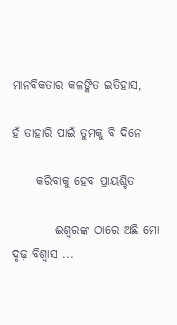ମାନବିକତାର କଳଙ୍କିତ ଇତିହାସ,

ହଁ ତାହାରି ପାଇଁ ତୁମକୁ ବି ଦିନେ

     କରିବାକୁ ହେବ ପ୍ରାୟଶ୍ଚିତ

         ଈଶ୍ଵରଙ୍କ ଠାରେ ଅଛି ମୋ ଦୃଢ଼ ବିଶ୍ୱାସ ...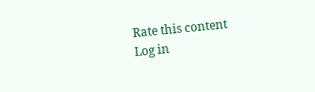Rate this content
Log in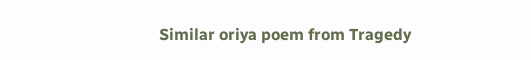Similar oriya poem from Tragedy